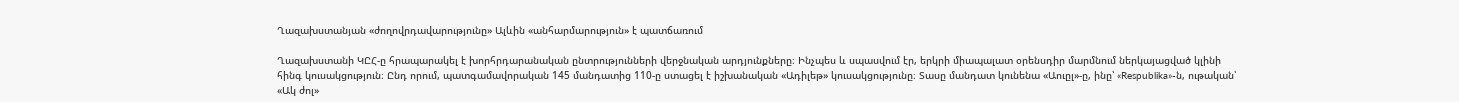Ղազախստանյան «ժողովրդավարությունը» Ալևին «անհարմարություն» է պատճառում

Ղազախստանի ԿԸՀ-ը հրապարակել է խորհրդարանական ընտրությունների վերջնական արդյունքները։ Ինչպես և սպասվում էր, երկրի միապալատ օրենսդիր մարմնում ներկայացված կլինի հինգ կուսակցություն։ Ընդ որում, պատգամավորական 145 մանդատից 110-ը ստացել է իշխանական «Ադիլեթ» կուսակցությունը։ Տասը մանդատ կունենա «Աուըլ»-ը, ինը՝ «Respublika»-ն, ութական՝ «Ակ ժոլ»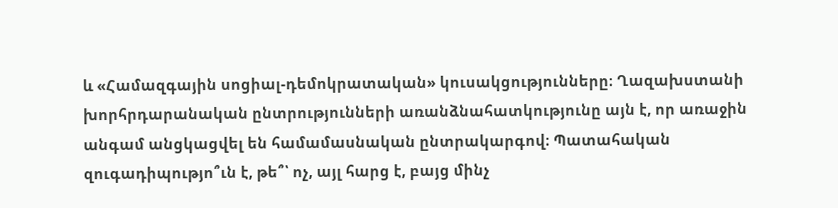և «Համազգային սոցիալ-դեմոկրատական» կուսակցությունները։ Ղազախստանի խորհրդարանական ընտրությունների առանձնահատկությունը այն է, որ առաջին անգամ անցկացվել են համամասնական ընտրակարգով։ Պատահական զուգադիպությո՞ւն է, թե՞՝ ոչ, այլ հարց է, բայց մինչ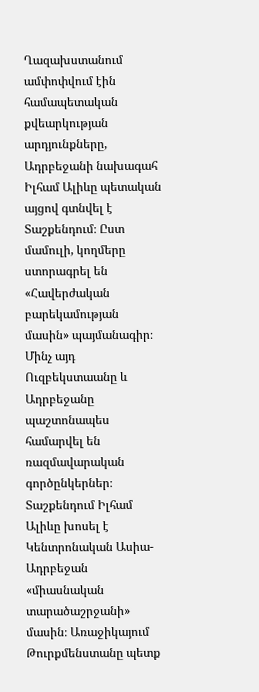Ղազախստանում ամփոփվում էին համապետական քվեարկության արդյունքները, Ադրբեջանի նախագահ Իլհամ Ալիևը պետական այցով գտնվել է Տաշքենդում։ Ըստ մամուլի, կողմերը ստորագրել են «Հավերժական բարեկամության մասին» պայմանագիր։ Մինչ այդ Ուզբեկստաանը և Ադրբեջանը պաշտոնապես համարվել են ռազմավարական գործընկերներ։ Տաշքենդում Իլհամ Ալիևը խոսել է Կենտրոնական Ասիա-Ադրբեջան «միասնական տարածաշրջանի» մասին։ Առաջիկայում Թուրքմենստանը պետք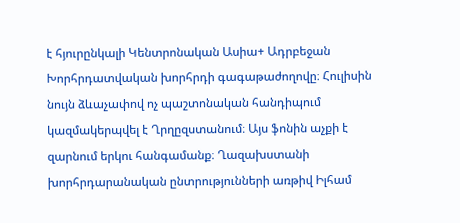է հյուրընկալի Կենտրոնական Ասիա+ Ադրբեջան Խորհրդատվական խորհրդի գագաթաժողովը։ Հուլիսին նույն ձևաչափով ոչ պաշտոնական հանդիպում կազմակերպվել է Ղրղըզստանում։ Այս ֆոնին աչքի է զարնում երկու հանգամանք։ Ղազախստանի խորհրդարանական ընտրությունների առթիվ Իլհամ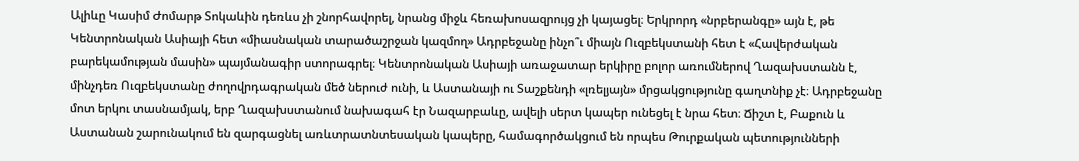Ալիևը Կասիմ Ժոմարթ Տոկաևին դեռևս չի շնորհավորել, նրանց միջև հեռախոսազրույց չի կայացել։ Երկրորդ «նրբերանգը» այն է, թե Կենտրոնական Ասիայի հետ «միասնական տարածաշրջան կազմող» Ադրբեջանը ինչո՞ւ միայն Ուզբեկստանի հետ է «Հավերժական բարեկամության մասին» պայմանագիր ստորագրել։ Կենտրոնական Ասիայի առաջատար երկիրը բոլոր առումներով Ղազախստանն է, մինչդեռ Ուզբեկստանը ժողովրդագրական մեծ ներուժ ունի, և Աստանայի ու Տաշքենդի «լռելյայն» մրցակցությունը գաղտնիք չէ։ Ադրբեջանը մոտ երկու տասնամյակ, երբ Ղազախստանում նախագահ էր Նազարբաևը, ավելի սերտ կապեր ունեցել է նրա հետ։ Ճիշտ է, Բաքուն և Աստանան շարունակում են զարգացնել առևտրատնտեսական կապերը, համագործակցում են որպես Թուրքական պետությունների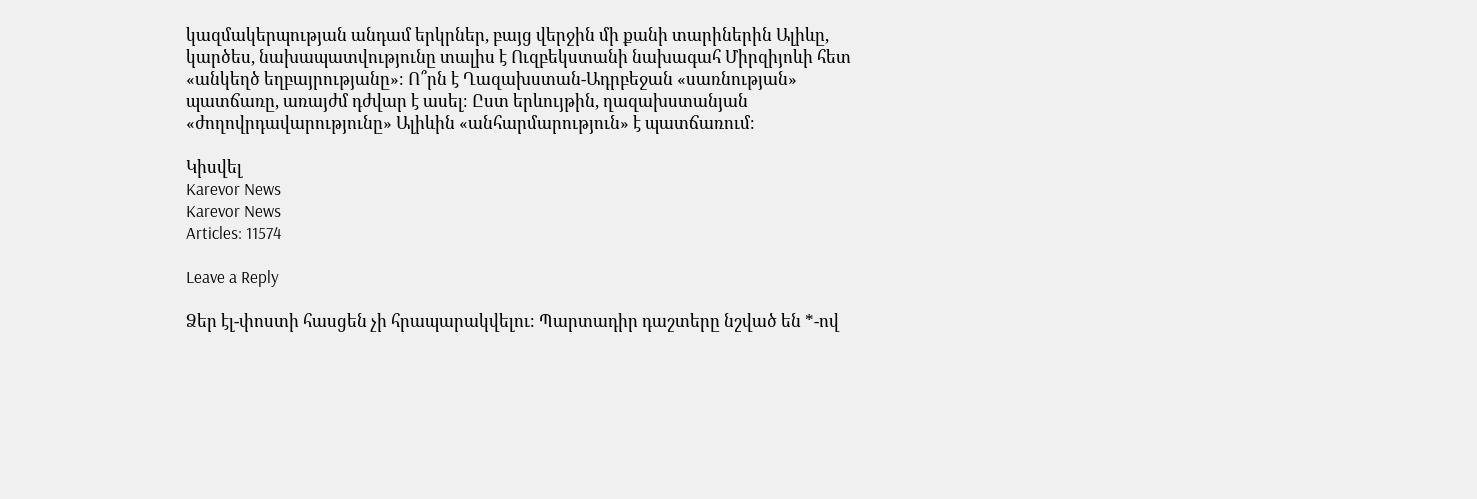կազմակերպության անդամ երկրներ, բայց վերջին մի քանի տարիներին Ալիևը, կարծես, նախապատվությունը տալիս է Ուզբեկստանի նախագահ Միրզիյոևի հետ «անկեղծ եղբայրությանը»։ Ո՞րն է Ղազախստան-Ադրբեջան «սառնության» պատճառը, առայժմ դժվար է ասել։ Ըստ երևույթին, ղազախստանյան «ժողովրդավարությունը» Ալիևին «անհարմարություն» է պատճառում։

Կիսվել
Karevor News
Karevor News
Articles: 11574

Leave a Reply

Ձեր էլ-փոստի հասցեն չի հրապարակվելու։ Պարտադիր դաշտերը նշված են *-ով